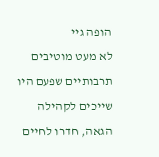הופה גיי
לא מעט מוטיבים תרבותיים שפעם היו שייכים לקהילה הגאה, חדרו לחיים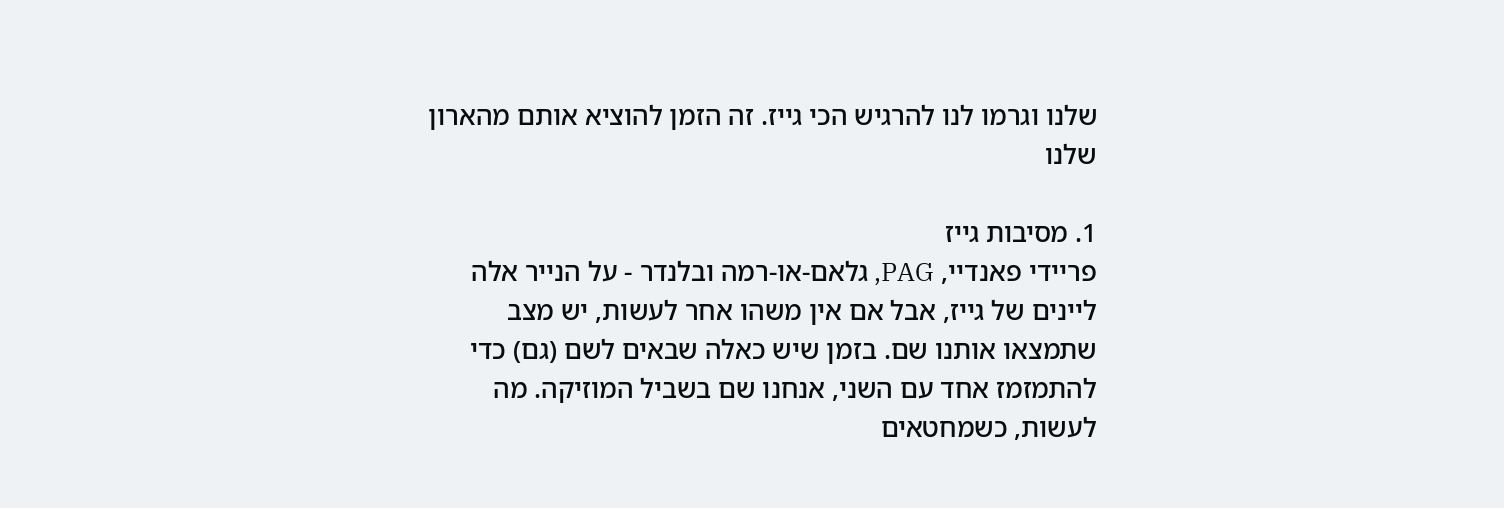שלנו וגרמו לנו להרגיש הכי גייז. זה הזמן להוציא אותם מהארון שלנו

1. מסיבות גייז
פריידי פאנדיי, PAG, גלאם-או-רמה ובלנדר - על הנייר אלה ליינים של גייז, אבל אם אין משהו אחר לעשות, יש מצב שתמצאו אותנו שם. בזמן שיש כאלה שבאים לשם (גם) כדי להתמזמז אחד עם השני, אנחנו שם בשביל המוזיקה. מה לעשות, כשמחטאים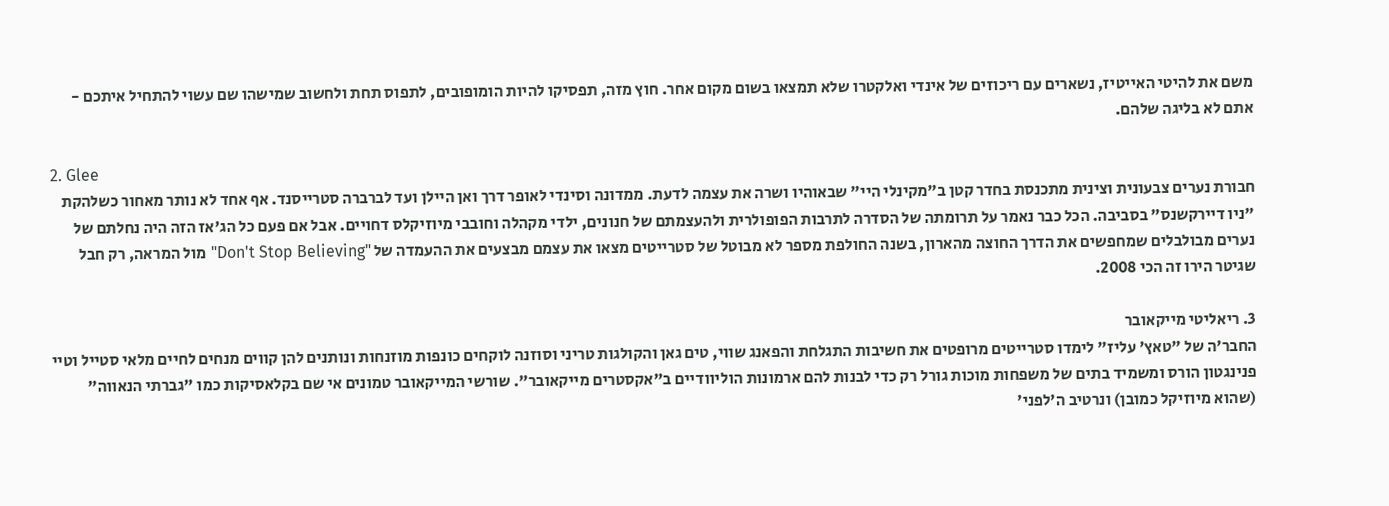משם את להיטי האייטיז, נשארים עם ריכוזים של אינדי ואלקטרו שלא תמצאו בשום מקום אחר. חוץ מזה, תפסיקו להיות הומופובים, לתפוס תחת ולחשוב שמישהו שם עשוי להתחיל איתכם - אתם לא בליגה שלהם.

2. Glee
חבורת נערים צבעונית וצינית מתכנסת בחדר קטן ב"מקינלי היי" שבאוהיו ושרה את עצמה לדעת. ממדונה וסינדי לאופר דרך ואן היילן ועד לברברה סטרייסנד. אף אחד לא נותר מאחור כשלהקת "ניו דיירקשנס" בסביבה. הכל כבר נאמר על תרומתה של הסדרה לתרבות הפופולרית ולהעצמתם של חנונים, ילדי מקהלה וחובבי מיוזיקלס דחויים. אבל אם פעם כל הג'אז הזה היה נחלתם של נערים מבולבלים שמחפשים את הדרך החוצה מהארון, בשנה החולפת מספר לא מבוטל של סטרייטים מצאו את עצמם מבצעים את ההעמדה של "Don't Stop Believing" מול המראה, רק חבל שגיטר הירו זה הכי 2008.

3. ריאליטי מייקאובר
החבר'ה של "טאץ' עליז" לימדו סטרייטים מרופטים את חשיבות התגלחת והפאנג שווי, טים גאן והקולגות טריני וסוזנה לוקחים כונפות מוזנחות ונותנים להן קווים מנחים לחיים מלאי סטייל וטיי פנינגטון הורס ומשמיד בתים של משפחות מוכות גורל רק כדי לבנות להם ארמונות הוליוודיים ב"אקסטרים מייקאובר". שורשי המייקאובר טמונים אי שם בקלאסיקות כמו "גברתי הנאווה" (שהוא מיוזיקל כמובן) ונרטיב ה'לפני'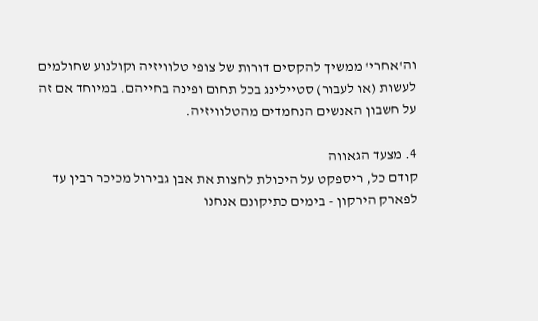וה'אחרי' ממשיך להקסים דורות של צופי טלוויזיה וקולנוע שחולמים לעשות (או לעבור) סטיילינג בכל תחום ופינה בחייהם. במיוחד אם זה על חשבון האנשים הנחמדים מהטלוויזיה.

4. מצעד הגאווה
קודם כל, ריספקט על היכולת לחצות את אבן גבירול מכיכר רבין עד לפארק הירקון - בימים כתיקונם אנחנו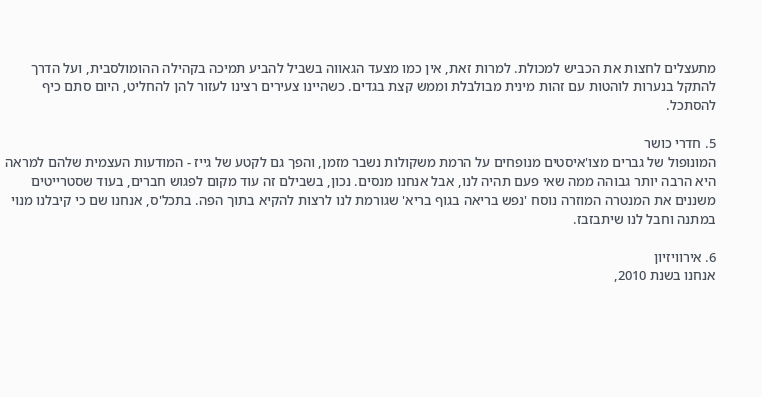מתעצלים לחצות את הכביש למכולת. למרות זאת, אין כמו מצעד הגאווה בשביל להביע תמיכה בקהילה ההומולסבית, ועל הדרך להתקל בנערות לוהטות עם זהות מינית מבולבלת וממש קצת בגדים. כשהיינו צעירים רצינו לעזור להן להחליט, היום סתם כיף להסתכל.

5. חדרי כושר
המונופול של גברים מצו'איסטים מנופחים על הרמת משקולות נשבר מזמן, והפך גם לקטע של גייז - המודעות העצמית שלהם למראה היא הרבה יותר גבוהה ממה שאי פעם תהיה לנו, אבל אנחנו מנסים. נכון, בשבילם זה עוד מקום לפגוש חברים, בעוד שסטרייטים משננים את המנטרה המוזרה נוסח 'נפש בריאה בגוף בריא' שגורמת לנו לרצות להקיא בתוך הפה. בתכל'ס, אנחנו שם כי קיבלנו מנוי במתנה וחבל לנו שיתבזבז.

6. אירוויזיון
אנחנו בשנת 2010,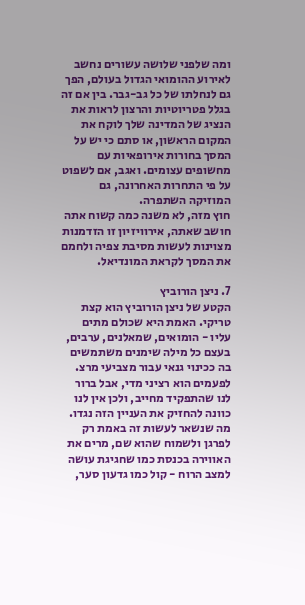ומה שלפני שלושה עשורים נחשב לאירוע ההומואי הגדול בעולם, הפך גם לנחלתו של כל גב-גבר. בין אם זה בגלל פטריוטיות והרצון לראות את הנציג של המדינה שלך לוקח את המקום הראשון, או סתם כי יש על המסך בחורות אירופאיות עם מחשופים עצומים. ואגב, אם לשפוט על פי התחרות האחרונה, גם המוזיקה השתפרה.
חוץ מזה, לא משנה כמה קשוח אתה חושב שאתה, אירוויזיון זו הזדמנות מצוינות לעשות מסיבת צפיה ולחמם את המסך לקראת המונדיאל.

7. ניצן הורוביץ
הקטע של ניצן הורוביץ הוא קצת טריקי. האמת היא שכולם מתים עליו - הומואים, שמאלנים, ערבים, בעצם כל מילה שימנים משתמשים בה ככינוי גנאי עבור מצביעי מרצ. לפעמים הוא רציני מדי, אבל ברור לנו שהתפקיד מחייב, ולכן אין לנו כוונה להחזיק את העניין הזה נגדו. מה שנשאר לעשות זה באמת רק לפרגן ולשמוח שהוא שם, מרים את האווירה בכנסת כמו שחגיגת עושה למצב הרוח - קול כמו גדעון סער,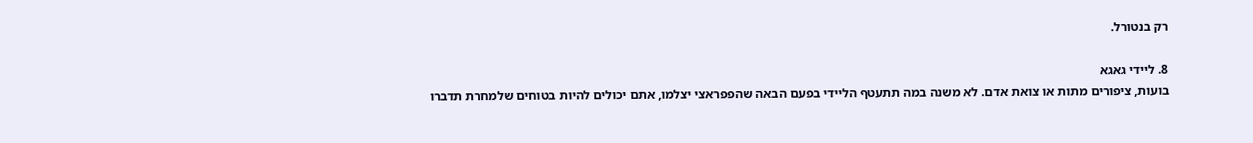רק בנטורל.

8. ליידי גאגא
בועות, ציפורים מתות או צואת אדם. לא משנה במה תתעטף הליידי בפעם הבאה שהפפראצי יצלמו, אתם יכולים להיות בטוחים שלמחרת תדברו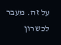על זה. מעבר לכשרון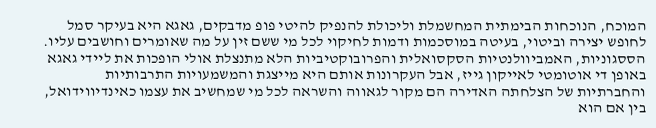המוכח, הנוכחות הבימתית המחשמלת וליכולת להנפיק להיטי פופ מדבקים, גאגא היא בעיקר סמל לחופש יצירה וביטוי, בעיטה במוסכמות ודמות לחיקוי לכל מי ששם זין על מה שאומרים וחושבים עליו. הססגוניות, האמביוולנטיות הסקסואלית והפרובוקטיביות הלא מתנצלת אולי הופכות את ליידי גאגא באופן די אוטומטי לאייקון גייז, אבל העקרונות אותם היא מייצגת והמשמעויות התרבותיות והחברתיות של הצלחתה האדירה הם מקור לגאווה והשראה לכל מי שמחשיב את עצמו כאינדיווידואל, בין אם הוא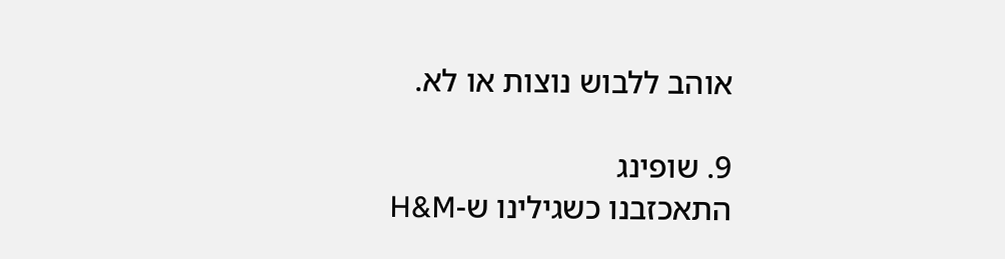אוהב ללבוש נוצות או לא.

9. שופינג
התאכזבנו כשגילינו ש-H&M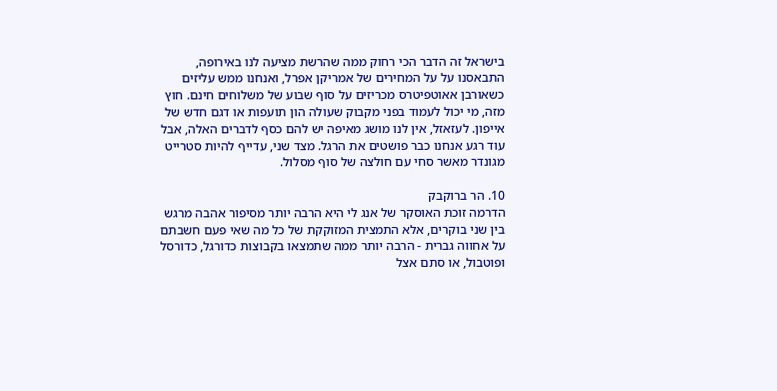בישראל זה הדבר הכי רחוק ממה שהרשת מציעה לנו באירופה, התבאסנו על על המחירים של אמריקן אפרל, ואנחנו ממש עליזים כשאורבן אאוטפיטרס מכריזים על סוף שבוע של משלוחים חינם. חוץ מזה, מי יכול לעמוד בפני מקבוק שעולה הון תועפות או דגם חדש של אייפון. לעזאזל, אין לנו מושג מאיפה יש להם כסף לדברים האלה, אבל עוד רגע אנחנו כבר פושטים את הרגל. מצד שני, עדייף להיות סטרייט מגונדר מאשר סחי עם חולצה של סוף מסלול.

10. הר ברוקבק
הדרמה זוכת האוסקר של אנג לי היא הרבה יותר מסיפור אהבה מרגש בין שני בוקרים, אלא התמצית המזוקקת של כל מה שאי פעם חשבתם על אחווה גברית - הרבה יותר ממה שתמצאו בקבוצות כדורגל, כדורסל ופוטבול, או סתם אצל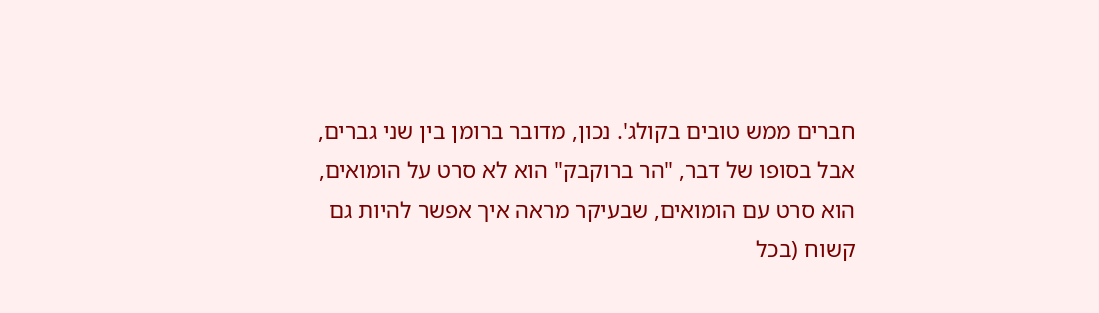חברים ממש טובים בקולג'. נכון, מדובר ברומן בין שני גברים, אבל בסופו של דבר, "הר ברוקבק" הוא לא סרט על הומואים, הוא סרט עם הומואים, שבעיקר מראה איך אפשר להיות גם קשוח (בכל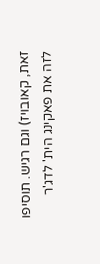זאת, קאובויז) וגם רגיש. תוסיפו לזה את פאקינג הית' לדג'ר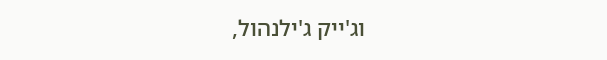וג'ייק ג'ילנהול,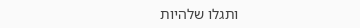ותגלו שלהיות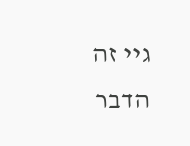גיי זה הדבר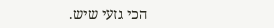הכי גזעי שיש.